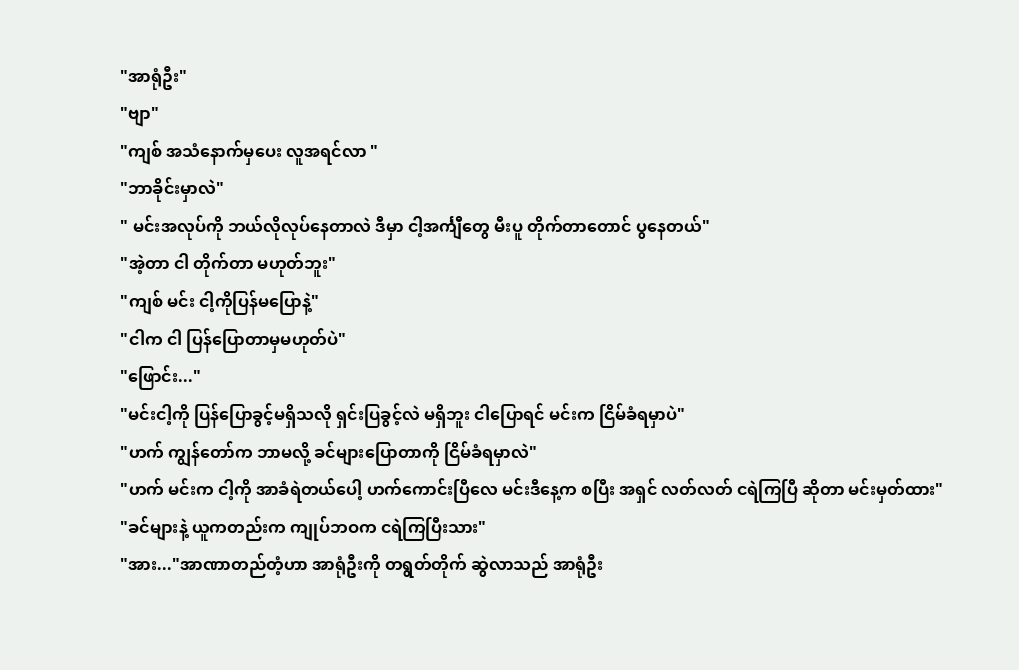"အာရုံဦး"
"ဗျာ"
"ကျစ် အသံနောက်မှပေး လူအရင်လာ "
"ဘာခိုင်းမှာလဲ"
" မင်းအလုပ်ကို ဘယ်လိုလုပ်နေတာလဲ ဒီမှာ ငါ့အင်္ကျီတွေ မီးပူ တိုက်တာတောင် ပွနေတယ်"
"အဲ့တာ ငါ တိုက်တာ မဟုတ်ဘူး"
"ကျစ် မင်း ငါ့ကိုပြန်မပြောနဲ့"
"ငါက ငါ ပြန်ပြောတာမှမဟုတ်ပဲ"
"ဖြောင်း..."
"မင်းငါ့ကို ပြန်ပြောခွင့်မရှိသလို ရှင်းပြခွင့်လဲ မရှိဘူး ငါပြောရင် မင်းက ငြိမ်ခံရမှာပဲ"
"ဟက် ကျွန်တော်က ဘာမလို့ ခင်များပြောတာကို ငြိမ်ခံရမှာလဲ"
"ဟက် မင်းက ငါ့ကို အာခံရဲတယ်ပေါ့ ဟက်ကောင်းပြီလေ မင်းဒီနေ့က စပြီး အရှင် လတ်လတ် ငရဲကြပြီ ဆိုတာ မင်းမှတ်ထား"
"ခင်များနဲ့ ယူကတည်းက ကျုပ်ဘဝက ငရဲကြပြီးသား"
"အား..."အာဏာတည်တံ့ဟာ အာရုံဦးကို တရွတ်တိုက် ဆွဲလာသည် အာရုံဦး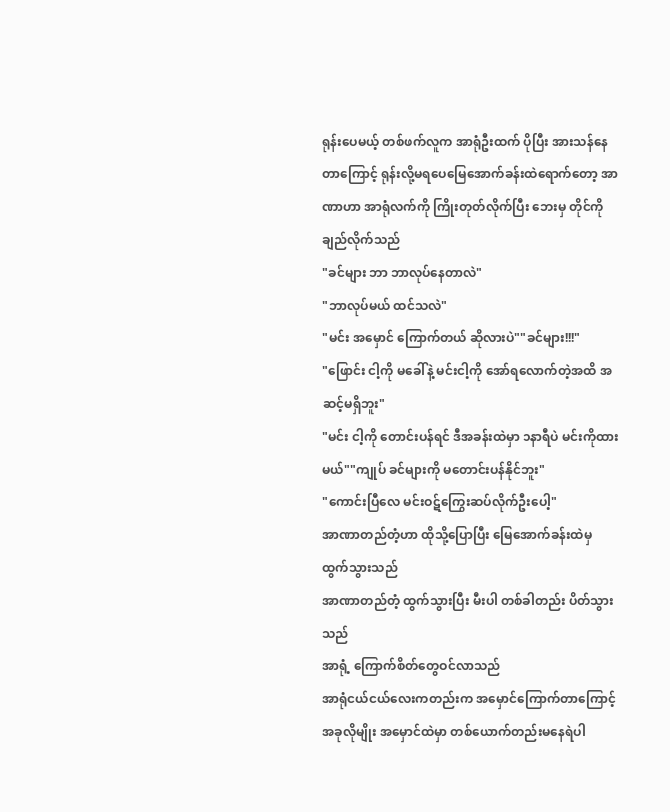ရုန်းပေမယ့် တစ်ဖက်လူက အာရုံဦးထက် ပိုပြီး အားသန်နေတာကြောင့် ရုန်းလို့မရပေမြေအောက်ခန်းထဲရောက်တော့ အာဏာဟာ အာရုံလက်ကို ကြိုးတုတ်လိုက်ပြီး ဘေးမှ တိုင်ကို ချည်လိုက်သည်
"ခင်များ ဘာ ဘာလုပ်နေတာလဲ"
"ဘာလုပ်မယ် ထင်သလဲ"
"မင်း အမှောင် ကြောက်တယ် ဆိုလားပဲ""ခင်များ!!!"
"ဖြောင်း ငါ့ကို မခေါ်နဲ့ မင်းငါ့ကို အော်ရလောက်တဲ့အထိ အဆင့်မရှိဘူး"
"မင်း ငါ့ကို တောင်းပန်ရင် ဒီအခန်းထဲမှာ ၁နာရီပဲ မင်းကိုထားမယ်""ကျုပ် ခင်များကို မတောင်းပန်နိုင်ဘူး"
"ကောင်းပြီလေ မင်းဝဋ်ကြွေးဆပ်လိုက်ဦးပေါ့"
အာဏာတည်တံ့ဟာ ထိုသို့ပြောပြီး မြေအောက်ခန်းထဲမှ ထွက်သွားသည်
အာဏာတည်တံ့ ထွက်သွားပြီး မီးပါ တစ်ခါတည်း ပိတ်သွားသည်
အာရုံ့ ကြောက်စိတ်တွေဝင်လာသည်
အာရုံငယ်ငယ်လေးကတည်းက အမှောင်ကြောက်တာကြောင့် အခုလိုမျိုး အမှောင်ထဲမှာ တစ်ယောက်တည်းမနေရဲပါ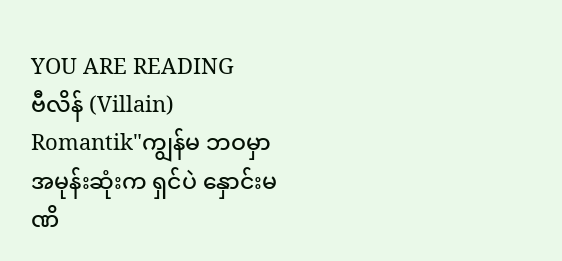YOU ARE READING
ဗီလိန် (Villain)
Romantik"ကျွန်မ ဘဝမှာ အမုန်းဆုံးက ရှင်ပဲ နှောင်းမဏိ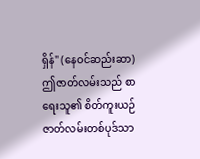ရှိန်" (နေဝင်ဆည်းဆာ) ဤဇာတ်လမ်းသည် စာရေးသူ၏ စိတ်ကူးယဉ် ဇာတ်လမ်းတစ်ပုဒ်သာ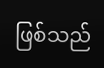ဖြစ်သည်